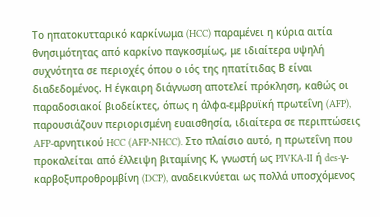Το ηπατοκυτταρικό καρκίνωμα (HCC) παραμένει η κύρια αιτία θνησιμότητας από καρκίνο παγκοσμίως, με ιδιαίτερα υψηλή συχνότητα σε περιοχές όπου ο ιός της ηπατίτιδας Β είναι διαδεδομένος. Η έγκαιρη διάγνωση αποτελεί πρόκληση, καθώς οι παραδοσιακοί βιοδείκτες, όπως η άλφα-εμβρυϊκή πρωτεΐνη (AFP), παρουσιάζουν περιορισμένη ευαισθησία, ιδιαίτερα σε περιπτώσεις AFP-αρνητικού HCC (AFP-NHCC). Στο πλαίσιο αυτό, η πρωτεΐνη που προκαλείται από έλλειψη βιταμίνης Κ, γνωστή ως PIVKA-II ή des-γ-καρβοξυπροθρομβίνη (DCP), αναδεικνύεται ως πολλά υποσχόμενος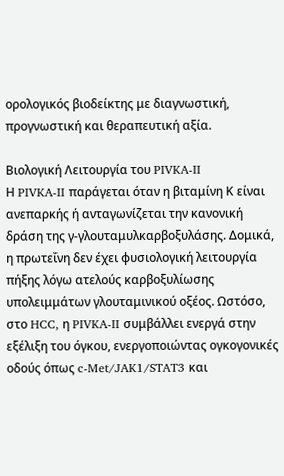ορολογικός βιοδείκτης με διαγνωστική, προγνωστική και θεραπευτική αξία.

Βιολογική Λειτουργία του PIVKA-II
Η PIVKA-II παράγεται όταν η βιταμίνη Κ είναι ανεπαρκής ή ανταγωνίζεται την κανονική δράση της γ-γλουταμυλκαρβοξυλάσης. Δομικά, η πρωτεΐνη δεν έχει φυσιολογική λειτουργία πήξης λόγω ατελούς καρβοξυλίωσης υπολειμμάτων γλουταμινικού οξέος. Ωστόσο, στο HCC, η PIVKA-II συμβάλλει ενεργά στην εξέλιξη του όγκου, ενεργοποιώντας ογκογονικές οδούς όπως c-Met/JAK1/STAT3 και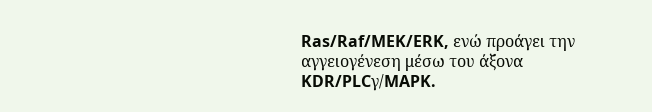Ras/Raf/MEK/ERK, ενώ προάγει την αγγειογένεση μέσω του άξονα KDR/PLCγ/MAPK.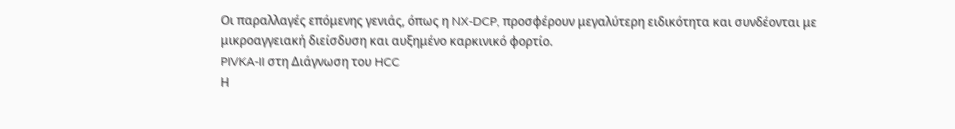Οι παραλλαγές επόμενης γενιάς, όπως η NX-DCP, προσφέρουν μεγαλύτερη ειδικότητα και συνδέονται με μικροαγγειακή διείσδυση και αυξημένο καρκινικό φορτίο.
PIVKA-II στη Διάγνωση του HCC
Η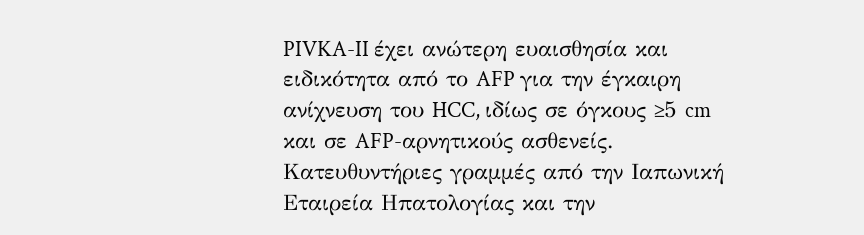PIVKA-II έχει ανώτερη ευαισθησία και ειδικότητα από το AFP για την έγκαιρη ανίχνευση του HCC, ιδίως σε όγκους ≥5 cm και σε AFP-αρνητικούς ασθενείς. Κατευθυντήριες γραμμές από την Ιαπωνική Εταιρεία Ηπατολογίας και την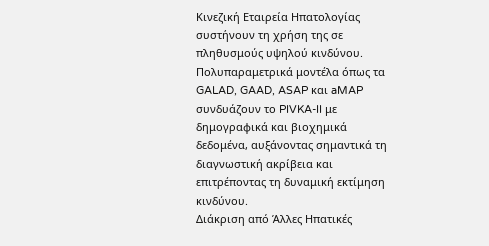Κινεζική Εταιρεία Ηπατολογίας συστήνουν τη χρήση της σε πληθυσμούς υψηλού κινδύνου. Πολυπαραμετρικά μοντέλα όπως τα GALAD, GAAD, ASAP και aMAP συνδυάζουν το PIVKA-II με δημογραφικά και βιοχημικά δεδομένα, αυξάνοντας σημαντικά τη διαγνωστική ακρίβεια και επιτρέποντας τη δυναμική εκτίμηση κινδύνου.
Διάκριση από Άλλες Ηπατικές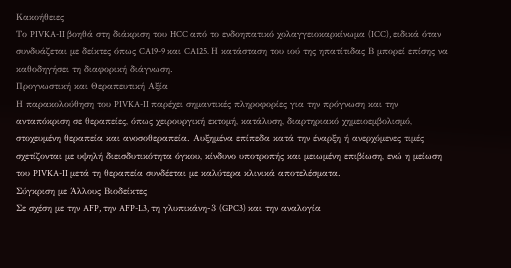Κακοήθειες
Το PIVKA-II βοηθά στη διάκριση του HCC από το ενδοηπατικό χολαγγειοκαρκίνωμα (ICC), ειδικά όταν συνδυάζεται με δείκτες όπως CA19-9 και CA125. Η κατάσταση του ιού της ηπατίτιδας Β μπορεί επίσης να καθοδηγήσει τη διαφορική διάγνωση.
Προγνωστική και Θεραπευτική Αξία
Η παρακολούθηση του PIVKA-II παρέχει σημαντικές πληροφορίες για την πρόγνωση και την ανταπόκριση σε θεραπείες, όπως χειρουργική εκτομή, κατάλυση, διαρτηριακό χημειοεμβολισμό, στοχευμένη θεραπεία και ανοσοθεραπεία. Αυξημένα επίπεδα κατά την έναρξη ή ανερχόμενες τιμές σχετίζονται με υψηλή διεισδυτικότητα όγκου, κίνδυνο υποτροπής και μειωμένη επιβίωση, ενώ η μείωση του PIVKA-II μετά τη θεραπεία συνδέεται με καλύτερα κλινικά αποτελέσματα.
Σύγκριση με Άλλους Βιοδείκτες
Σε σχέση με την AFP, την AFP-L3, τη γλυπικάνη-3 (GPC3) και την αναλογία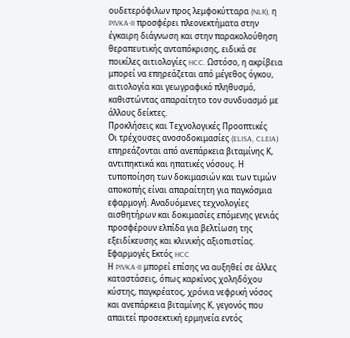ουδετερόφιλων προς λεμφοκύτταρα (NLR), η PIVKA-II προσφέρει πλεονεκτήματα στην έγκαιρη διάγνωση και στην παρακολούθηση θεραπευτικής ανταπόκρισης, ειδικά σε ποικίλες αιτιολογίες HCC. Ωστόσο, η ακρίβεια μπορεί να επηρεάζεται από μέγεθος όγκου, αιτιολογία και γεωγραφικό πληθυσμό, καθιστώντας απαραίτητο τον συνδυασμό με άλλους δείκτες.
Προκλήσεις και Τεχνολογικές Προοπτικές
Οι τρέχουσες ανοσοδοκιμασίες (ELISA, CLEIA) επηρεάζονται από ανεπάρκεια βιταμίνης Κ, αντιπηκτικά και ηπατικές νόσους. Η τυποποίηση των δοκιμασιών και των τιμών αποκοπής είναι απαραίτητη για παγκόσμια εφαρμογή. Αναδυόμενες τεχνολογίες αισθητήρων και δοκιμασίες επόμενης γενιάς προσφέρουν ελπίδα για βελτίωση της εξειδίκευσης και κλινικής αξιοπιστίας.
Εφαρμογές Εκτός HCC
Η PIVKA-II μπορεί επίσης να αυξηθεί σε άλλες καταστάσεις, όπως καρκίνος χοληδόχου κύστης, παγκρέατος, χρόνια νεφρική νόσος και ανεπάρκεια βιταμίνης Κ, γεγονός που απαιτεί προσεκτική ερμηνεία εντός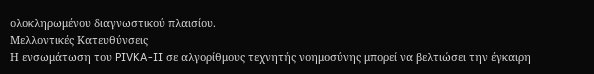ολοκληρωμένου διαγνωστικού πλαισίου.
Μελλοντικές Κατευθύνσεις
Η ενσωμάτωση του PIVKA-II σε αλγορίθμους τεχνητής νοημοσύνης μπορεί να βελτιώσει την έγκαιρη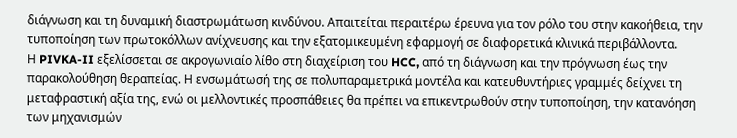διάγνωση και τη δυναμική διαστρωμάτωση κινδύνου. Απαιτείται περαιτέρω έρευνα για τον ρόλο του στην κακοήθεια, την τυποποίηση των πρωτοκόλλων ανίχνευσης και την εξατομικευμένη εφαρμογή σε διαφορετικά κλινικά περιβάλλοντα.
Η PIVKA-II εξελίσσεται σε ακρογωνιαίο λίθο στη διαχείριση του HCC, από τη διάγνωση και την πρόγνωση έως την παρακολούθηση θεραπείας. Η ενσωμάτωσή της σε πολυπαραμετρικά μοντέλα και κατευθυντήριες γραμμές δείχνει τη μεταφραστική αξία της, ενώ οι μελλοντικές προσπάθειες θα πρέπει να επικεντρωθούν στην τυποποίηση, την κατανόηση των μηχανισμών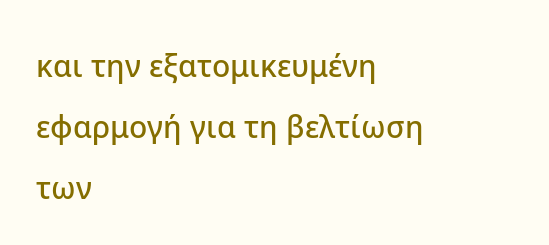και την εξατομικευμένη εφαρμογή για τη βελτίωση των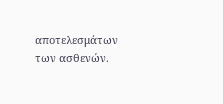αποτελεσμάτων των ασθενών.